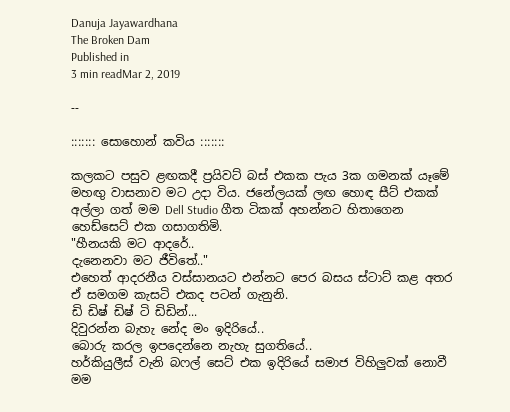Danuja Jayawardhana
The Broken Dam
Published in
3 min readMar 2, 2019

--

::::::: සොහොන් කවිය :::::::

කලකට පසුව ළඟකදී ප්‍රයිවට් බස් එකක පැය 3ක ගමනක් යෑමේ මහඟු වාසනාව මට උදා විය. ජනේලයක් ලඟ හොඳ සීට් එකක් අල්ලා ගත් මම Dell Studio ගීත ටිකක් අහන්නට හිතාගෙන හෙඩ්සෙට් එක ගසාගතිමි.
"හීනයකි මට ආදරේ..
දැනෙනවා මට ජීවිතේ.."
එහෙත් ආදරනීය වස්සානයට එන්නට පෙර බසය ස්ටාට් කළ අතර ඒ සමගම කැසටි එකද පටන් ගැනුනි.
ඩි ඩිෂ් ඩිෂ් ටි ඩිඩින්...
දිවුරන්න බැහැ නේද මං ඉදිරියේ..
බොරු කරල ඉපදෙන්නෙ නැහැ සුගතියේ..
හර්කියුලීස් වැනි බෆල් සෙට් එක ඉදිරියේ සමාජ විහිලුවක් නොවී මම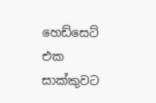හෙඩ්සෙට් එක සාක්කුවට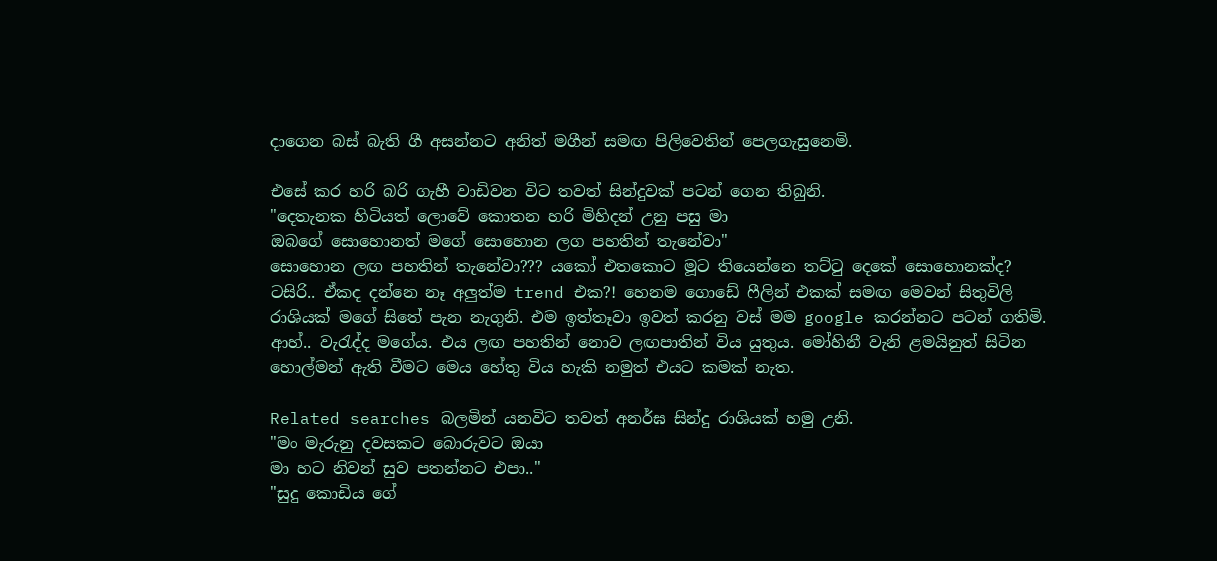දාගෙන බස් බැති ගී අසන්නට අනිත් මගීන් සමඟ පිලිවෙතින් පෙලගැසුනෙමි.

එසේ කර හරි බරි ගැහී වාඩිවන විට තවත් සින්දුවක් පටන් ගෙන තිබුනි.
"දෙතැනක හිටියත් ලොවේ කොතන හරි මිහිදන් උනු පසු මා
ඔබගේ සොහොනත් මගේ සොහොන ලග පහතින් තැනේවා"
සොහොන ලඟ පහතින් තැනේවා??? යකෝ එතකොට මූට තියෙන්නෙ තට්ටු දෙකේ සොහොනක්ද? ටසිරි.. ඒකද දන්නෙ නෑ අලුත්ම trend එක?! හෙනම ගොඩේ ෆීලින් එකක් සමඟ මෙවන් සිතුවිලි රාශියක් මගේ සිතේ පැන නැගුනි. එම ඉත්තෑවා ඉවත් කරනු වස් මම google කරන්නට පටන් ගතිමි. ආහ්.. වැරැද්ද මගේය. එය ලඟ පහතින් නොව ලඟපාතින් විය යුතුය. මෝහිනී වැනි ළමයිනුත් සිටින හොල්මන් ඇති වීමට මෙය හේතු විය හැකි නමුත් එයට කමක් නැත.

Related searches බලමින් යනවිට තවත් අනර්ඝ සින්දු රාශියක් හමු උනි.
"මං මැරුනු දවසකට බොරුවට ඔයා
මා හට නිවන් සුව පතන්නට එපා.."
"සුදු කොඩිය ගේ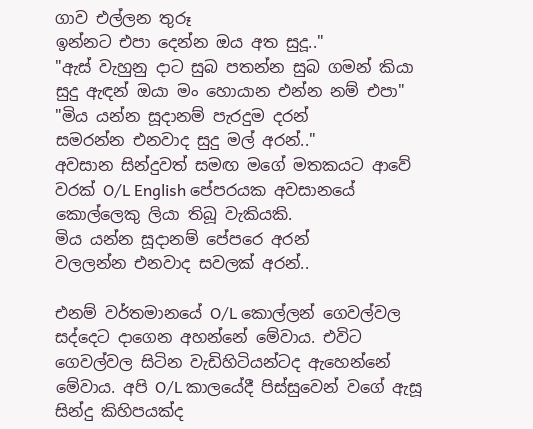ගාව එල්ලන තුරූ
ඉන්නට එපා දෙන්න ඔය අත සුදූ.."
"ඇස් වැහුනු දාට සුබ පතන්න සුබ ගමන් කියා
සුදු ඇඳන් ඔයා මං හොයාන එන්න නම් එපා"
"මිය යන්න සූදානම් පැරදුම දරන්
සමරන්න එනවාද සුදු මල් අරන්.."
අවසාන සින්දුවත් සමඟ මගේ මතකයට ආවේ වරක් O/L English පේපරයක අවසානයේ කොල්ලෙකු ලියා තිබූ වැකියකි.
මිය යන්න සූදානම් පේපරෙ අරන්
වලලන්න එනවාද සවලක් අරන්..

එනම් වර්තමානයේ O/L කොල්ලන් ගෙවල්වල සද්දෙට දාගෙන අහන්නේ මේවාය. එවිට ගෙවල්වල සිටින වැඩිහිටියන්ටද ඇහෙන්නේ මේවාය. අපි O/L කාලයේදී පිස්සුවෙන් වගේ ඇසූ සින්දු කිහිපයක්ද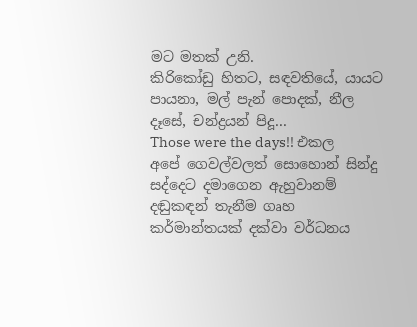මට මතක් උනි.
කිරිකෝඩු හිතට, සඳවතියේ, යායට පායනා, මල් පැන් පොදක්, නීල දෑසේ, චන්ද්‍රයන් පිදූ...
Those were the days!! එකල අපේ ගෙවල්වලත් සොහොන් සින්දු සද්දෙට දමාගෙන ඇහුවානම් දඬුකඳන් තැනීම ගෘහ කර්මාන්තයක් දක්වා වර්ධනය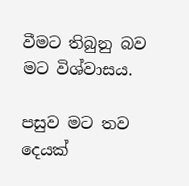වීමට තිබුනු බව මට විශ්වාසය.

පසුව මට තව දෙයක්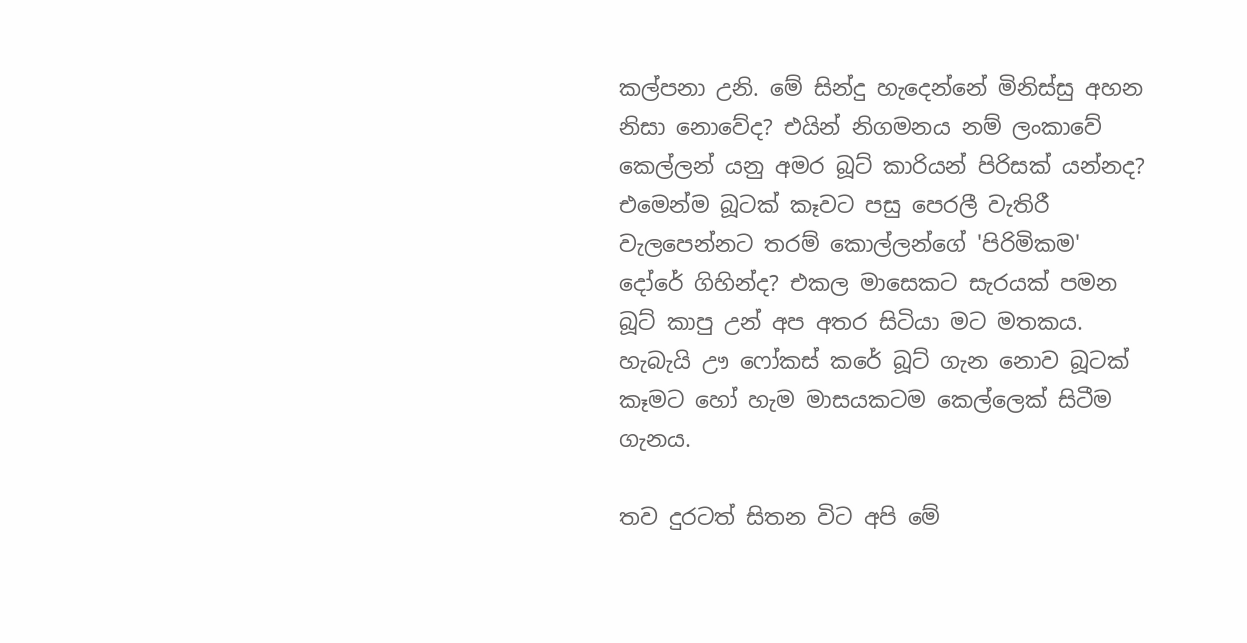කල්පනා උනි. මේ සින්දු හැදෙන්නේ මිනිස්සු අහන නිසා නොවේද? එයින් නිගමනය නම් ලංකාවේ කෙල්ලන් යනු අමර බූට් කාරියන් පිරිසක් යන්නද? එමෙන්ම බූටක් කෑවට පසු පෙරලී වැතිරී වැලපෙන්නට තරම් කොල්ලන්ගේ 'පිරිමිකම' දෝරේ ගිහින්ද? එකල මාසෙකට සැරයක් පමන බූට් කාපු උන් අප අතර සිටියා මට මතකය. හැබැයි ඌ ෆෝකස් කරේ බූට් ගැන නොව බූටක් කෑමට හෝ හැම මාසයකටම කෙල්ලෙක් සිටීම ගැනය.

තව දුරටත් සිතන විට අපි මේ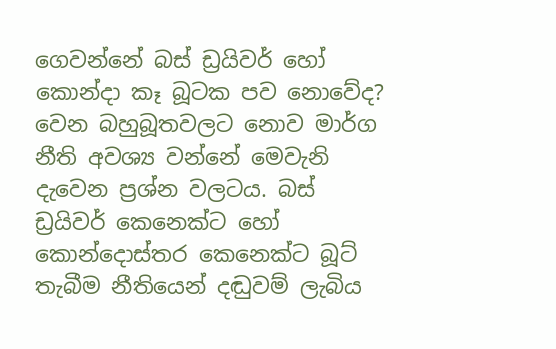ගෙවන්නේ බස් ඩ්‍රයිවර් හෝ කොන්දා කෑ බූටක පව නොවේද? වෙන බහුබූතවලට නොව මාර්ග නීති අවශ්‍ය වන්නේ මෙවැනි දැවෙන ප්‍රශ්න වලටය. බස් ඩ්‍රයිවර් කෙනෙක්ට හෝ කොන්දොස්තර කෙනෙක්ට බූට් තැබීම නීතියෙන් දඬුවම් ලැබිය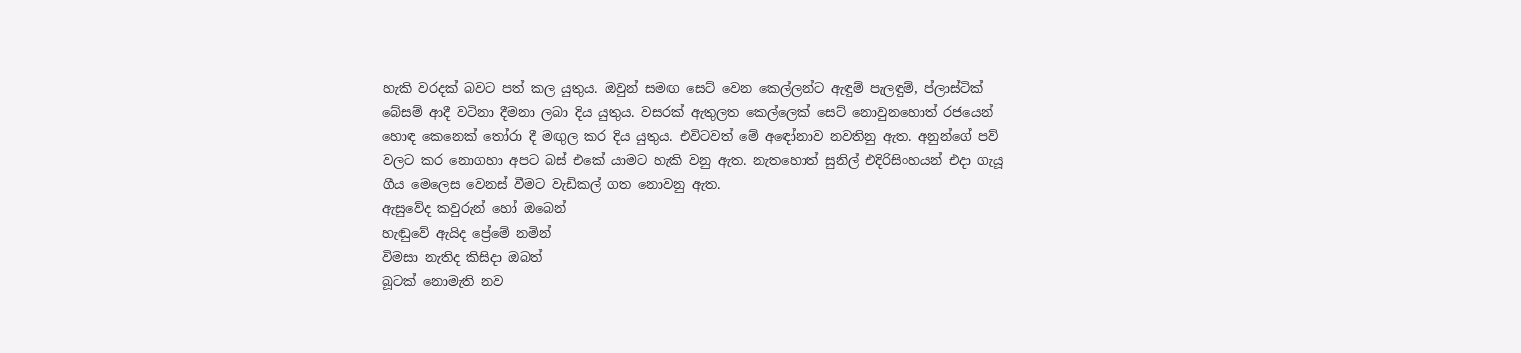හැකි වරදක් බවට පත් කල යුතුය. ඔවුන් සමඟ සෙට් වෙන කෙල්ලන්ට ඇඳුම් පැලඳුම්, ප්ලාස්ටික් බේසම් ආදී වටිනා දීමනා ලබා දිය යුතුය. වසරක් ඇතුලත කෙල්ලෙක් සෙට් නොවුනහොත් රජයෙන් හොඳ කෙනෙක් තෝරා දී මඟුල කර දිය යුතුය. එවිටවත් මේ අඳෝනාව නවතිනු ඇත. අනුන්ගේ පව් වලට කර නොගහා අපට බස් එකේ යාමට හැකි වනු ඇත. නැතහොත් සුනිල් එදිරිසිංහයන් එදා ගැයූ ගීය මෙලෙස වෙනස් වීමට වැඩිකල් ගත නොවනු ඇත.
ඇසුවේද කවුරුන් හෝ ඔබෙන්
හැඬුවේ ඇයිද ප්‍රේමේ නමින්
විමසා නැතිද කිසිදා ඔබත්
බූටක් නොමැති නව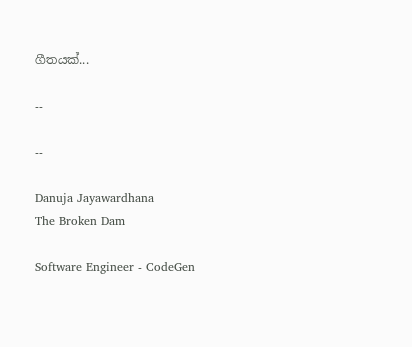ගීතයක්...

--

--

Danuja Jayawardhana
The Broken Dam

Software Engineer - CodeGen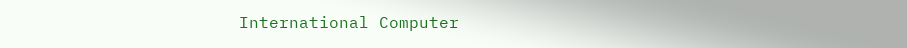International Computer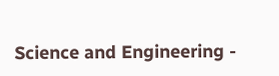Science and Engineering -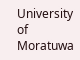University of Moratuwa